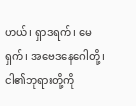ဟယ်၊ ရှာဒရက်၊ မေရှက်၊ အဗေဒနေဂေါတို့၊ ငါ၏ဘုရားတို့ကို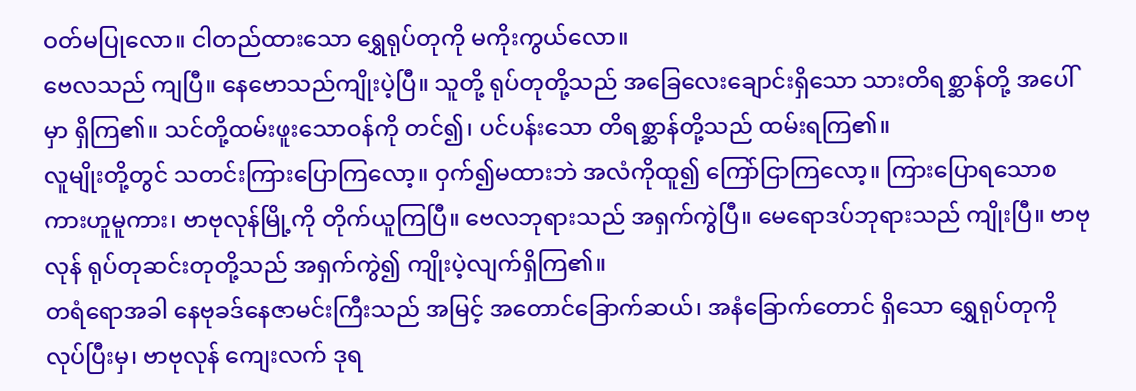ဝတ်မပြုလော။ ငါတည်ထားသော ရွှေရုပ်တုကို မကိုးကွယ်လော။
ဗေလသည် ကျပြီ။ နေဗောသည်ကျိုးပဲ့ပြီ။ သူတို့ ရုပ်တုတို့သည် အခြေလေးချောင်းရှိသော သားတိရစ္ဆာန်တို့ အပေါ်မှာ ရှိကြ၏။ သင်တို့ထမ်းဖူးသောဝန်ကို တင်၍၊ ပင်ပန်းသော တိရစ္ဆာန်တို့သည် ထမ်းရကြ၏။
လူမျိုးတို့တွင် သတင်းကြားပြောကြလော့။ ဝှက်၍မထားဘဲ အလံကိုထူ၍ ကြော်ငြာကြလော့။ ကြားပြောရသောစကားဟူမူကား၊ ဗာဗုလုန်မြို့ကို တိုက်ယူကြပြီ။ ဗေလဘုရားသည် အရှက်ကွဲပြီ။ မေရောဒပ်ဘုရားသည် ကျိုးပြီ။ ဗာဗုလုန် ရုပ်တုဆင်းတုတို့သည် အရှက်ကွဲ၍ ကျိုးပဲ့လျက်ရှိကြ၏။
တရံရောအခါ နေဗုခဒ်နေဇာမင်းကြီးသည် အမြင့် အတောင်ခြောက်ဆယ်၊ အနံခြောက်တောင် ရှိသော ရွှေရုပ်တုကို လုပ်ပြီးမှ၊ ဗာဗုလုန် ကျေးလက် ဒုရ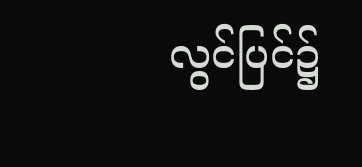လွင်ပြင်၌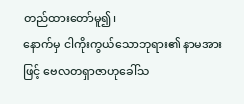တည်ထားတော်မူ၍၊
နောက်မှ ငါကိုးကွယ်သောဘုရား၏ နာမအားဖြင့် ဗေလတရှာဇာဟုခေါ်သ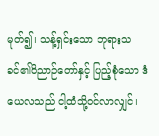မုတ်၍၊ သန့်ရှင်းသော ဘုရားသခင်၏ဝိညာဉ်တော်နှင့် ပြည့်စုံသော ဒံယေလသည် ငါ့ထံသို့ဝင်လာလျှင်၊